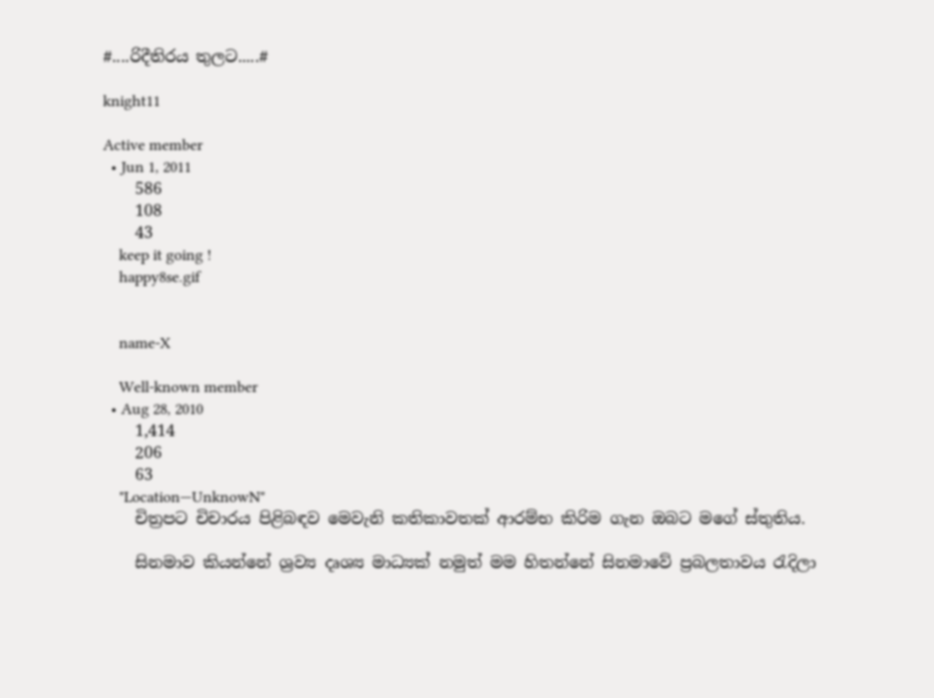#....රිදීතිරය තුලට.....#

knight11

Active member
  • Jun 1, 2011
    586
    108
    43
    keep it going !
    happy8se.gif


    name-X

    Well-known member
  • Aug 28, 2010
    1,414
    206
    63
    "Location—UnknowN"
    චිත්‍රපට චිචාරය පිළිබඳව මෙවැනි කතිකාවතක් ආරම්භ කිරිම ගැන ඔබට මගේ ස්තුතිය.

    සිනමාව කියන්නේ ශ්‍රව්‍ය දෘශ්‍ය මාධ්‍යක් නමුත් මම හිතන්නේ සිනමාවේ ප්‍රබලතාවය රැදිලා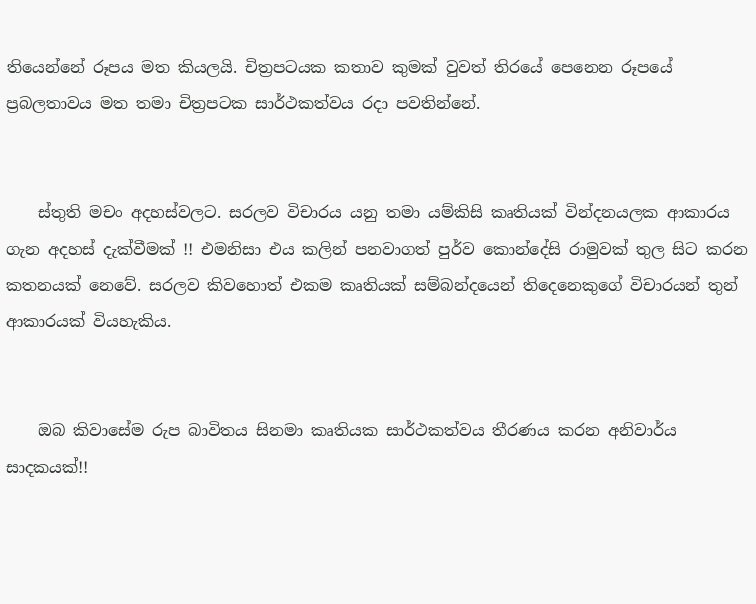තියෙන්නේ රූපය මත කියලයි. චිත්‍රපටයක කතාව කුමක් වුවත් තිරයේ පෙනෙන රූපයේ ප්‍රබලතාවය මත තමා චිත්‍රපටක සාර්ථකත්වය රදා පවතින්නේ.


    ස්තුති මචං අදහස්වලට. සරලව විචාරය යනු තමා යම්කිසි කෘතියක් වින්දනයලක ආකාරය ගැන අදහස් දැක්වීමක් !! එමනිසා එය කලින් පනවාගත් පුර්ව කොන්දේසි රාමුවක් තුල සිට කරන කතනයක් නෙවේ. සරලව කිවහොත් එකම කෘතියක් සම්බන්දයෙන් තිදෙනෙකුගේ විචාරයන් තුන් ආකාරයක් වියහැකිය.


    ඔබ කිවාසේම රුප බාවිතය සිනමා කෘතියක සාර්ථකත්වය තීරණය කරන අනිවාර්ය සාදකයක්!!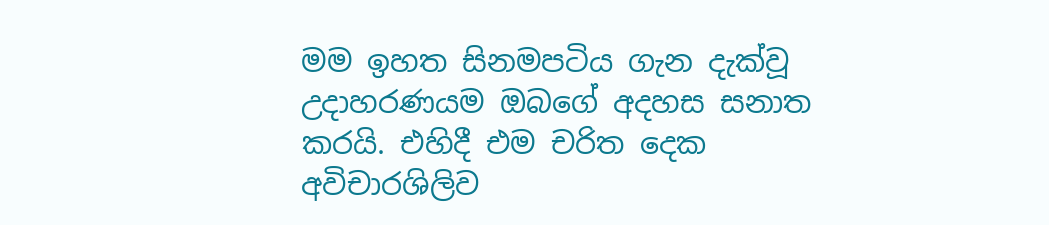මම ඉහත සිනමපටිය ගැන දැක්වූ උදාහරණයම ඔබගේ අදහස සනාත කරයි. එහිදී එම චරිත දෙක අවිචාරශිලිව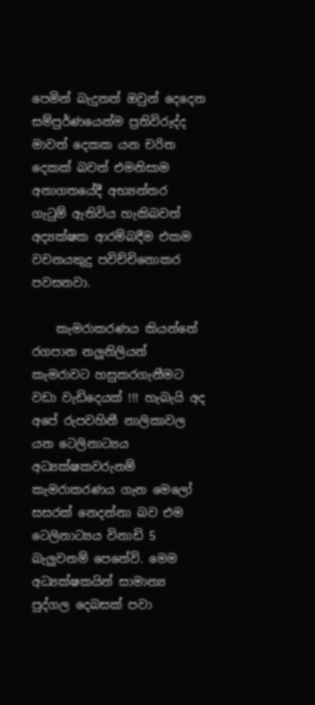පෙමින් බැදුනත් ඔවුන් දෙදෙන සම්පුර්ණයෙන්ම ප්‍රතිවිරුද්ද මාවත් දෙකක යන චරිත දෙකක් බවත් එමනිසාම අනාගතයේදී අභ්‍යන්තර ගැටුම් ඇතිවිය හැකිබවත් අද්‍යක්ෂක ආරම්බදීම එකම වචනයකුදු පවිච්චිනොකර පවසනවා.

    කැමරාකරණය කියන්නේ රගපාන නලුනිලියන් කැමරාවට හසුකරගැනීමට වඩා වැඩිදෙයක් !!! හැබැයි අද අපේ රුපවහිනී නාලිකාවල යන ටෙලිනාට්‍යය අධ්‍යක්ෂකවරුනම් කැමරාකරණය ගැන මෙලෝ සසරක් නෙදන්නා බව එම ටෙලිනාට්‍යය විනාඩි 5 බැලුවනම් පෙනේවි. මෙම අධ්‍යක්ෂකයින් සාමාන්‍ය පුද්ගල දෙබසක් පවා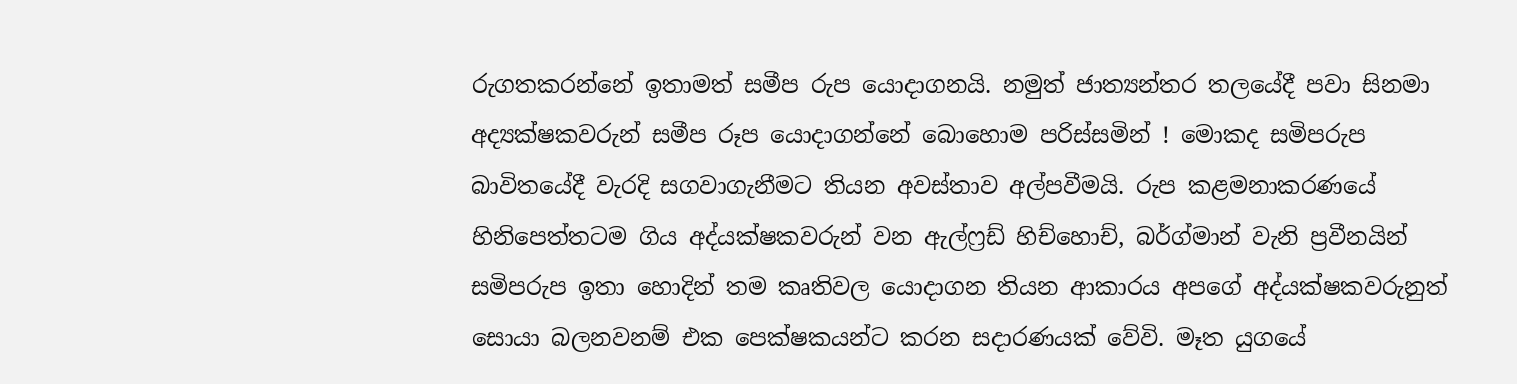රුගතකරන්නේ ඉතාමත් සමීප රුප යොදාගනයි. නමුත් ජාත්‍යන්තර තලයේදී පවා සිනමා අද්‍යක්ෂකවරුන් සමීප රූප යොදාගන්නේ බොහොම පරිස්සමින් ! මොකද සමිපරුප බාවිතයේදී වැරදි සගවාගැනීමට තියන අවස්තාව අල්පවීමයි. රුප කළමනාකරණයේ හිනිපෙත්තටම ගිය අද්යක්ෂකවරුන් වන ඇල්ෆ්‍රඩ් හිච්හොච්, බර්ග්මාන් වැනි ප්‍රවීනයින් සමිපරුප ඉතා හොදින් තම කෘතිවල යොදාගන තියන ආකාරය අපගේ අද්යක්ෂකවරුනුත් සොයා බලනවනම් එක පෙක්ෂකයන්ට කරන සදාරණයක් වේවි. මෑත යුගයේ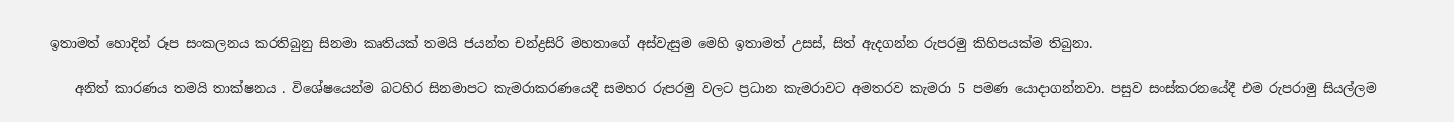ඉතාමත් හොදින් රූප සංකලනය කරතිබුනු සිනමා කෘතියක් තමයි ජයන්ත චන්ද්‍රසිරි මහතාගේ අස්වැසුම මෙහි ඉතාමත් උසස්, සිත් ඇදගන්න රුපරමු කිහිපයක්ම තිබුනා.

    අනිත් කාරණය තමයි තාක්ෂනය . විශේෂයෙන්ම බටහිර සිනමාපට කැමරාකරණයෙදී සමහර රුපරමු වලට ප්‍රධාන කැමරාවට අමතරව කැමරා 5 පමණ යොදාගන්නවා. පසුව සංස්කරනයේදී එම රුපරාමු සියල්ලම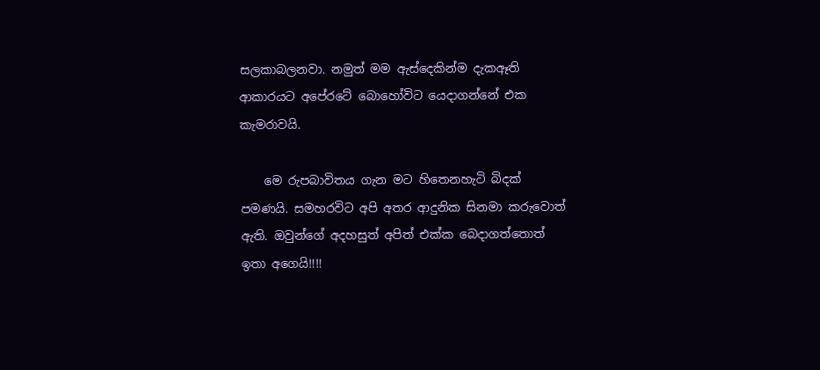සලකාබලනවා. නමුත් මම ඇස්දෙකින්ම දැකඈති ආකාරයට අපේරටේ බොහෝවිට යෙදාගන්නේ එක කැමරාවයි.

    මෙ රුපබාවිතය ගැන මට හිතෙනහැටි බිදක් පමණයි. සමහරවිට අපි අතර ආදුනික සිනමා කරුවොත් ඇති. ඔවුන්ගේ අදහසුත් අපිත් එක්ක බෙදාගත්තොත් ඉතා අගෙයි!!!!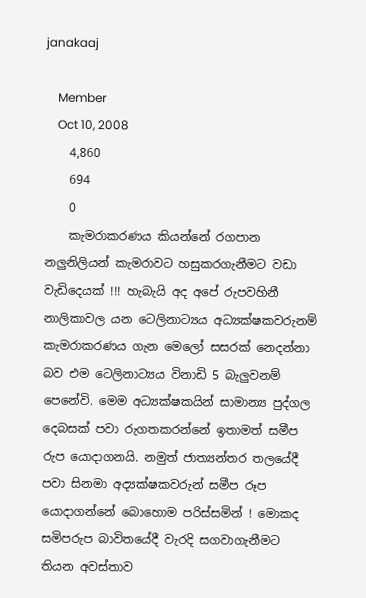janakaaj

    Member
    Oct 10, 2008
    4,860
    694
    0
    කැමරාකරණය කියන්නේ රගපාන නලුනිලියන් කැමරාවට හසුකරගැනීමට වඩා වැඩිදෙයක් !!! හැබැයි අද අපේ රුපවහිනී නාලිකාවල යන ටෙලිනාට්‍යය අධ්‍යක්ෂකවරුනම් කැමරාකරණය ගැන මෙලෝ සසරක් නෙදන්නා බව එම ටෙලිනාට්‍යය විනාඩි 5 බැලුවනම් පෙනේවි. මෙම අධ්‍යක්ෂකයින් සාමාන්‍ය පුද්ගල දෙබසක් පවා රුගතකරන්නේ ඉතාමත් සමීප රුප යොදාගනයි. නමුත් ජාත්‍යන්තර තලයේදී පවා සිනමා අද්‍යක්ෂකවරුන් සමීප රූප යොදාගන්නේ බොහොම පරිස්සමින් ! මොකද සමිපරුප බාවිතයේදී වැරදි සගවාගැනීමට තියන අවස්තාව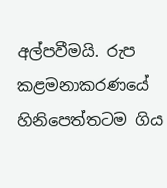අල්පවීමයි. රුප කළමනාකරණයේ හිනිපෙත්තටම ගිය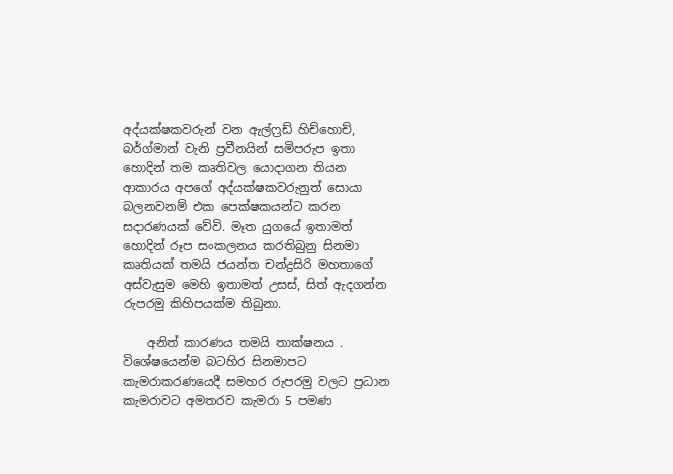අද්යක්ෂකවරුන් වන ඇල්ෆ්‍රඩ් හිච්හොච්, බර්ග්මාන් වැනි ප්‍රවීනයින් සමිපරුප ඉතා හොදින් තම කෘතිවල යොදාගන තියන ආකාරය අපගේ අද්යක්ෂකවරුනුත් සොයා බලනවනම් එක පෙක්ෂකයන්ට කරන සදාරණයක් වේවි. මෑත යුගයේ ඉතාමත් හොදින් රූප සංකලනය කරතිබුනු සිනමා කෘතියක් තමයි ජයන්ත චන්ද්‍රසිරි මහතාගේ අස්වැසුම මෙහි ඉතාමත් උසස්, සිත් ඇදගන්න රුපරමු කිහිපයක්ම තිබුනා.

    අනිත් කාරණය තමයි තාක්ෂනය . විශේෂයෙන්ම බටහිර සිනමාපට කැමරාකරණයෙදී සමහර රුපරමු වලට ප්‍රධාන කැමරාවට අමතරව කැමරා 5 පමණ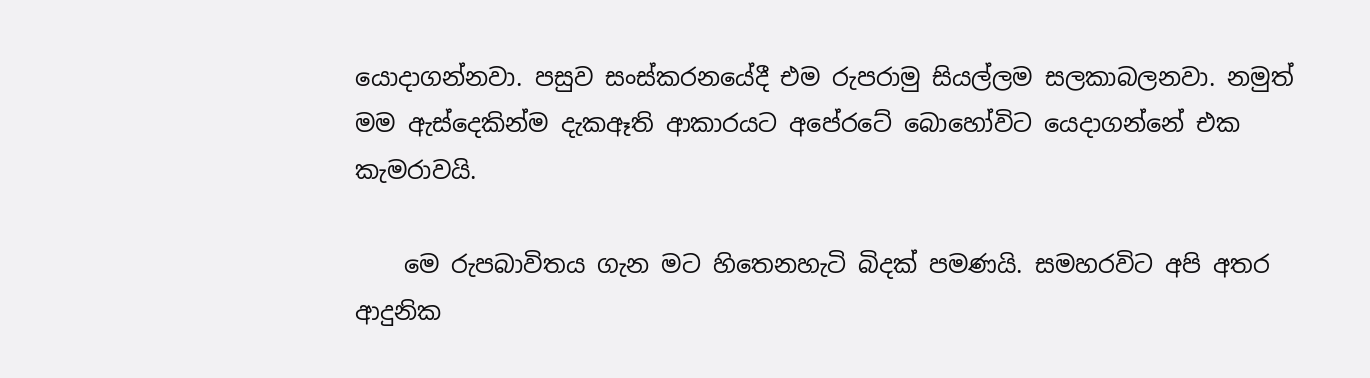යොදාගන්නවා. පසුව සංස්කරනයේදී එම රුපරාමු සියල්ලම සලකාබලනවා. නමුත් මම ඇස්දෙකින්ම දැකඈති ආකාරයට අපේරටේ බොහෝවිට යෙදාගන්නේ එක කැමරාවයි.

    මෙ රුපබාවිතය ගැන මට හිතෙනහැටි බිදක් පමණයි. සමහරවිට අපි අතර ආදුනික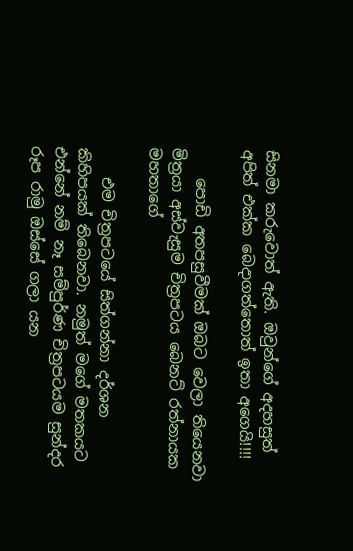සිනමා කරුවොත් ඇති. ඔවුන්ගේ අදහසුත් අපිත් එක්ක බෙදාගත්තොත් ඉතා අගෙයි!!!!

    පොඩි අතපසුවීමක් ඔබට වෙලා තියෙනවා මිත්‍රයා අස්වැසුම චිත්‍රපටය බෙනට් රත්නායක මහතාගේ

    එම චිත්‍රපටයේ සිත්ගන්නා දර්ශන කිහිපයක් තිබෙනවා. නමුත් මගේ මතකයට එන්නේ නම් නෑ සම්පුර්ණ චිත්‍රපටයම සුන්දර රූප රාමු ඔස්සේ ගලා යන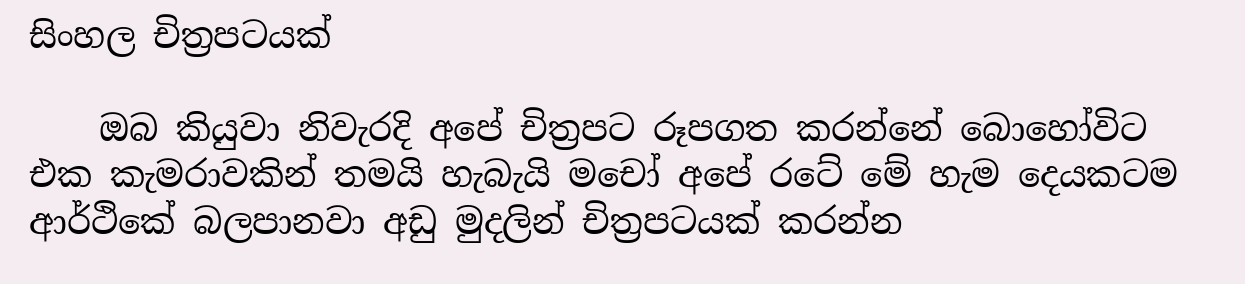සිංහල චිත්‍රපටයක්

    ඔබ කියුවා නිවැරදි අපේ චිත්‍රපට රූපගත කරන්නේ බොහෝවිට එක කැමරාවකින් තමයි හැබැයි මචෝ අපේ රටේ මේ හැම දෙයකටම ආර්ථිකේ බලපානවා අඩු මුදලින් චිත්‍රපටයක් කරන්න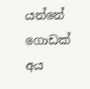යන්නේ ගොඩක් අය